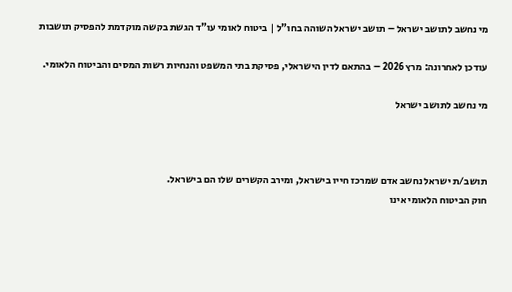מי נחשב לתושב ישראל – תושב ישראל השוהה בחו"ל | ביטוח לאומי עו"ד הגשת בקשה מוקדמת להפסיק תושבות

עודכן לאחרונה: מרץ 2026 – בהתאם לדין הישראלי, פסיקת בתי המשפט והנחיות רשות המסים והביטוח הלאומי.

מי נחשב לתושב ישראל



תושב/ת ישראל נחשב אדם שמרכז חייו בישראל, ומירב הקשרים שלו הם בישראל.
חוק הביטוח הלאומי אינו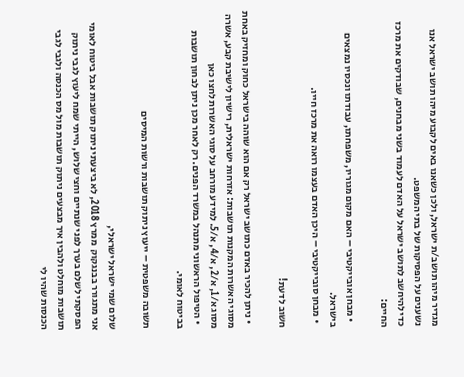מגדיר מיהו תושב/ת ישראל, ולכן כשאנו באים לקבוע מיהו תושב ישראל אנו נשענים על הפסיקות של בתי המשפט.
כדי להיחשב לתושב ישראל על האדם לעמוד בשני מבחנים, שבודקים את מרכז החיים:

  • מבחן אובייקטיבי – האם מקום מגוריו, משפחתו, עבודתו ונכסיו נמצאים בישראל.
  • מבחן סובייקטיבי – היכן האדם בעצמו רואה את מרכז חייו.

חשוב לדעת!

  • ניתן להכיר באדם כתושב ישראל רק אם הוא שוהה בישראל כחוק ומחזיק באחת מסוגי האשרות המקנות תושבות: אזרחות ישראלית, רישיון לישיבת קבע, אשרה מסוג א/1, א/2, א/4, א/5. למידע מורחב על סוגי האשרות לחצו כאן
  • הטיפול הראשוני מתנהל במשרד הפנים. רק לאחר מכן ניתן לבחון תושבות בביטוח לאומי.

תשובה משפטית – ייעוץ ניתוק תושבות ורשות המיסים

שלום שמי ישראל ישראלי,
אני מתגורר בבנגקוק  ממרץ 2018, לא ביצעתי ניתוק תושבות אבל ביטוח לאומי הפסקתי לשלם בערך לפני שנתיים וחצי שלוש, הייתי שמח ליעוץ לגבי ניתוק תושבות מוחלט ולהבין איך מבצעים ניתוק תושבות מול מס הכנסה ולגבי לגבי הכנסות שהיו לי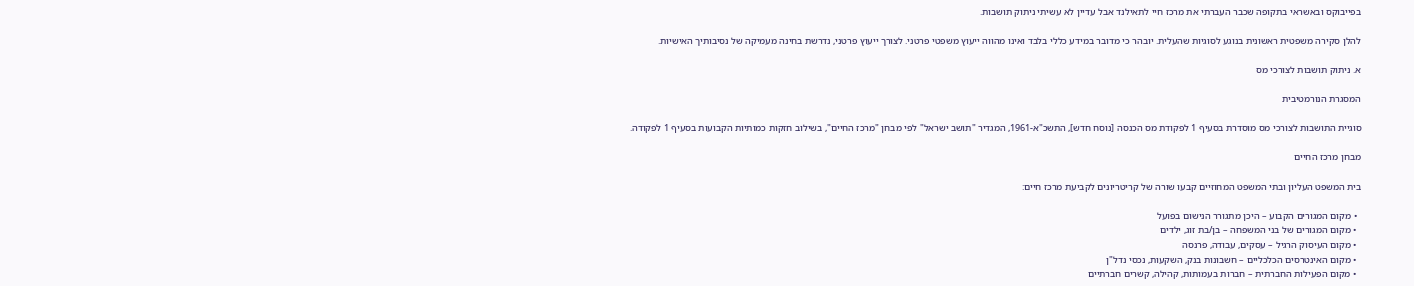בפייבוקס ובאשראי בתקופה שכבר העברתי את מרכז חיי לתאילנד אבל עדיין לא עשיתי ניתוק תושבות.

להלן סקירה משפטית ראשונית בנוגע לסוגיות שהעלית. יובהר כי מדובר במידע כללי בלבד ואינו מהווה ייעוץ משפטי פרטני. לצורך ייעוץ פרטני, נדרשת בחינה מעמיקה של נסיבותיך האישיות.

א. ניתוק תושבות לצורכי מס

המסגרת הנורמטיבית

סוגיית התושבות לצורכי מס מוסדרת בסעיף 1 לפקודת מס הכנסה [נוסח חדש], התשכ"א-1961, המגדיר "תושב ישראל" לפי מבחן "מרכז החיים", בשילוב חזקות כמותיות הקבועות בסעיף 1 לפקודה.

מבחן מרכז החיים

בית המשפט העליון ובתי המשפט המחוזיים קבעו שורה של קריטריונים לקביעת מרכז חיים:

  • מקום המגורים הקבוע – היכן מתגורר הנישום בפועל
  • מקום המגורים של בני המשפחה – בן/בת זוג, ילדים
  • מקום העיסוק הרגיל – עסקים, עבודה, פרנסה
  • מקום האינטרסים הכלכליים – חשבונות בנק, השקעות, נכסי נדל"ן
  • מקום הפעילות החברתית – חברות בעמותות, קהילה, קשרים חברתיים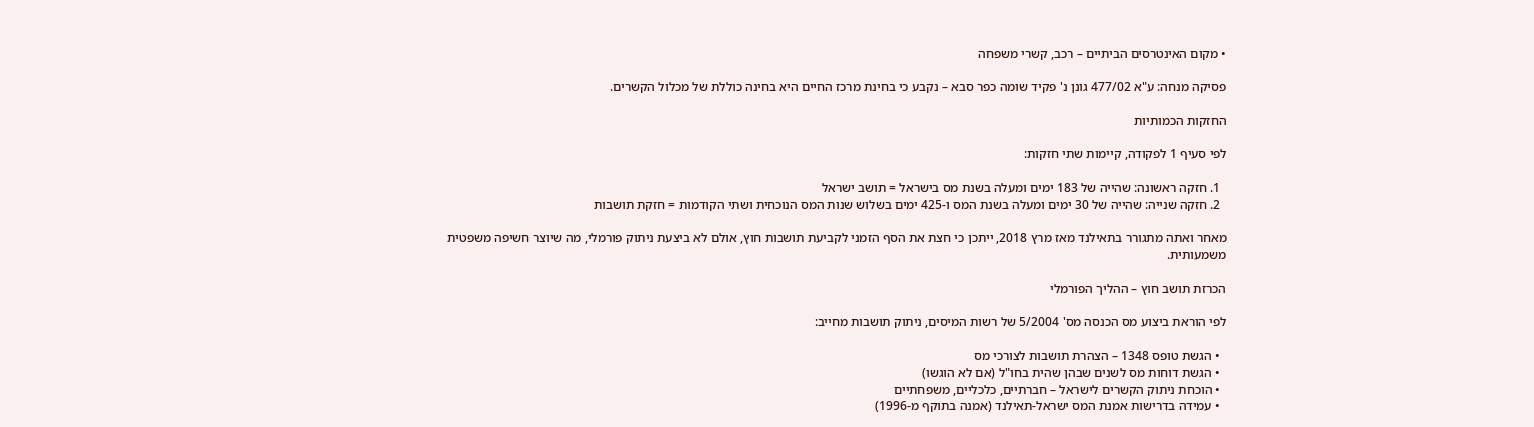• מקום האינטרסים הביתיים – רכב, קשרי משפחה

פסיקה מנחה: ע"א 477/02 גונן נ' פקיד שומה כפר סבא – נקבע כי בחינת מרכז החיים היא בחינה כוללת של מכלול הקשרים.

החזקות הכמותיות

לפי סעיף 1 לפקודה, קיימות שתי חזקות:

  1. חזקה ראשונה: שהייה של 183 ימים ומעלה בשנת מס בישראל = תושב ישראל
  2. חזקה שנייה: שהייה של 30 ימים ומעלה בשנת המס ו-425 ימים בשלוש שנות המס הנוכחית ושתי הקודמות = חזקת תושבות

מאחר ואתה מתגורר בתאילנד מאז מרץ 2018, ייתכן כי חצת את הסף הזמני לקביעת תושבות חוץ, אולם לא ביצעת ניתוק פורמלי, מה שיוצר חשיפה משפטית משמעותית.

הכרזת תושב חוץ – ההליך הפורמלי

לפי הוראת ביצוע מס הכנסה מס' 5/2004 של רשות המיסים, ניתוק תושבות מחייב:

  • הגשת טופס 1348 – הצהרת תושבות לצורכי מס
  • הגשת דוחות מס לשנים שבהן שהית בחו"ל (אם לא הוגשו)
  • הוכחת ניתוק הקשרים לישראל – חברתיים, כלכליים, משפחתיים
  • עמידה בדרישות אמנת המס ישראל-תאילנד (אמנה בתוקף מ-1996)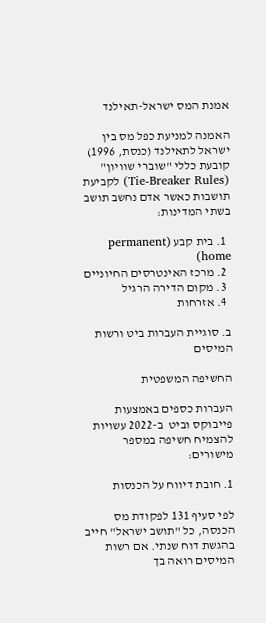אמנת המס ישראל-תאילנד

האמנה למניעת כפל מס בין ישראל לתאילנד (כנסת, 1996) קובעת כללי "שוברי שוויון" (Tie-Breaker Rules) לקביעת תושבות כאשר אדם נחשב תושב בשתי המדינות:

  1. בית קבע (permanent home)
  2. מרכז האינטרסים החיוניים
  3. מקום הדירה הרגיל
  4. אזרחות

ב. סוגיית העברות ביט ורשות המיסים

החשיפה המשפטית

העברות כספים באמצעות פייבוקס וביט  ב-2022 עשויות להצמיח חשיפה במספר מישורים:

1. חובת דיווח על הכנסות

לפי סעיף 131 לפקודת מס הכנסה, כל "תושב ישראל" חייב בהגשת דוח שנתי. אם רשות המיסים רואה בך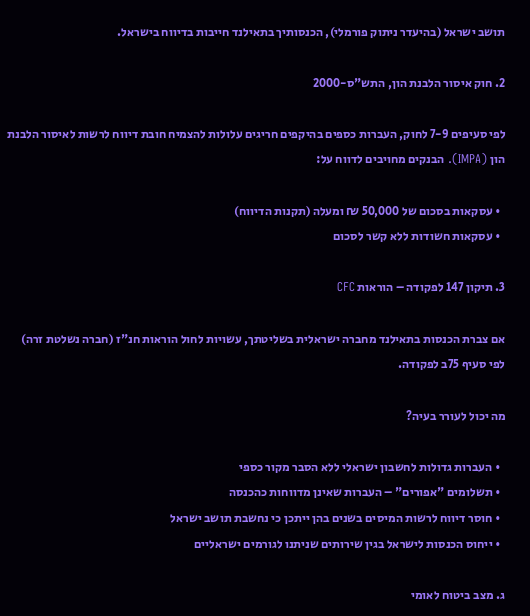תושב ישראל (בהיעדר ניתוק פורמלי), הכנסותיך בתאילנד חייבות בדיווח בישראל.

2. חוק איסור הלבנת הון, התש"ס-2000

לפי סעיפים 7-9 לחוק, העברות כספים בהיקפים חריגים עלולות להצמיח חובת דיווח לרשות לאיסור הלבנת הון (IMPA). הבנקים מחויבים לדווח על:

  • עסקאות בסכום של 50,000 ₪ ומעלה (תקנות הדיווח)
  • עסקאות חשודות ללא קשר לסכום

3. תיקון 147 לפקודה – הוראות CFC

אם צברת הכנסות בתאילנד מחברה ישראלית בשליטתך, עשויות לחול הוראות חנ"ז (חברה נשלטת זרה) לפי סעיף 75ב לפקודה.

מה יכול לעורר בעיה?

  • העברות גדולות לחשבון ישראלי ללא הסבר מקור כספי
  • תשלומים "אפורים" – העברות שאינן מדווחות כהכנסה
  • חוסר דיווח לרשות המיסים בשנים בהן ייתכן כי נחשבת תושב ישראל
  • ייחוס הכנסות לישראל בגין שירותים שניתנו לגורמים ישראליים

ג. מצב ביטוח לאומי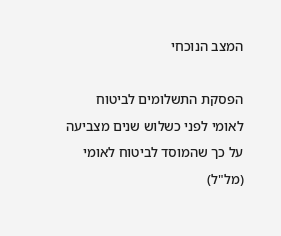המצב הנוכחי

הפסקת התשלומים לביטוח לאומי לפני כשלוש שנים מצביעה על כך שהמוסד לביטוח לאומי (מל"ל)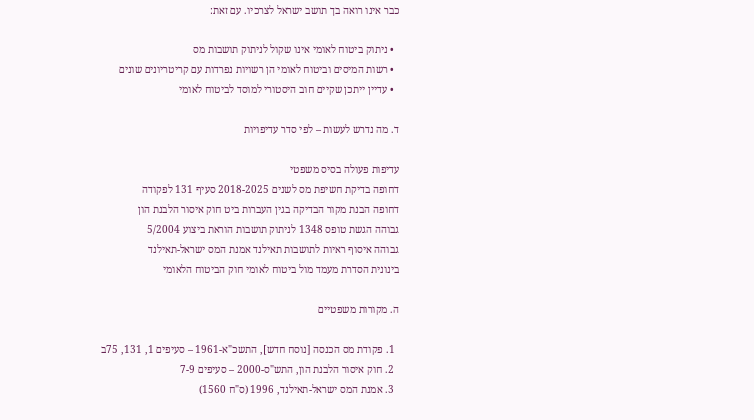כבר אינו רואה בך תושב ישראל לצרכיו. עם זאת:

  • ניתוק ביטוח לאומי אינו שקול לניתוק תושבות מס
  • רשות המיסים וביטוח לאומי הן רשויות נפרדות עם קריטריונים שונים
  • עדיין ייתכן שקיים חוב היסטורי למוסד לביטוח לאומי

ד. מה נדרש לעשות – לפי סדר עדיפויות

עדיפות פעולה בסיס משפטי
דחופה בדיקת חשיפת מס לשנים 2018-2025 סעיף 131 לפקודה
דחופה הבנת מקור הבדיקה בגין העברות ביט חוק איסור הלבנת הון
גבוהה הגשת טופס 1348 לניתוק תושבות הוראת ביצוע 5/2004
גבוהה איסוף ראיות לתושבות תאילנד אמנת המס ישראל-תאילנד
בינונית הסדרת מעמד מול ביטוח לאומי חוק הביטוח הלאומי

ה. מקורות משפטיים

  1. פקודת מס הכנסה [נוסח חדש], התשכ"א-1961 – סעיפים 1, 131, 75ב
  2. חוק איסור הלבנת הון, התש"ס-2000 – סעיפים 7-9
  3. אמנת המס ישראל-תאילנד, 1996 (ס"ח 1560)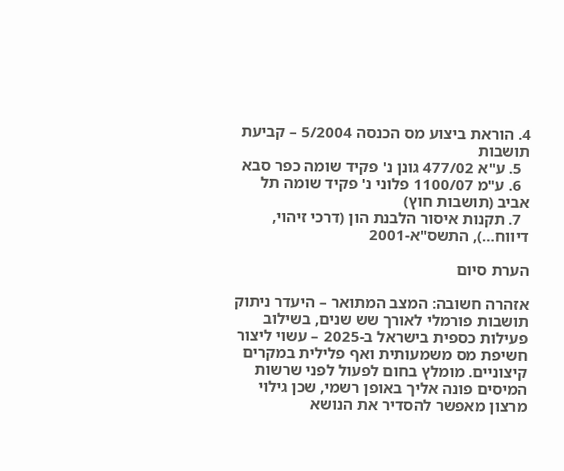4. הוראת ביצוע מס הכנסה 5/2004 – קביעת תושבות
  5. ע"א 477/02 גונן נ' פקיד שומה כפר סבא
  6. ע"מ 1100/07 פלוני נ' פקיד שומה תל אביב (תושבות חוץ)
  7. תקנות איסור הלבנת הון (דרכי זיהוי, דיווח…), התשס"א-2001

הערת סיום

אזהרה חשובה: המצב המתואר – היעדר ניתוק תושבות פורמלי לאורך שש שנים, בשילוב פעילות כספית בישראל ב-2025 – עשוי ליצור חשיפת מס משמעותית ואף פלילית במקרים קיצוניים. מומלץ בחום לפעול לפני שרשות המיסים פונה אליך באופן רשמי, שכן גילוי מרצון מאפשר להסדיר את הנושא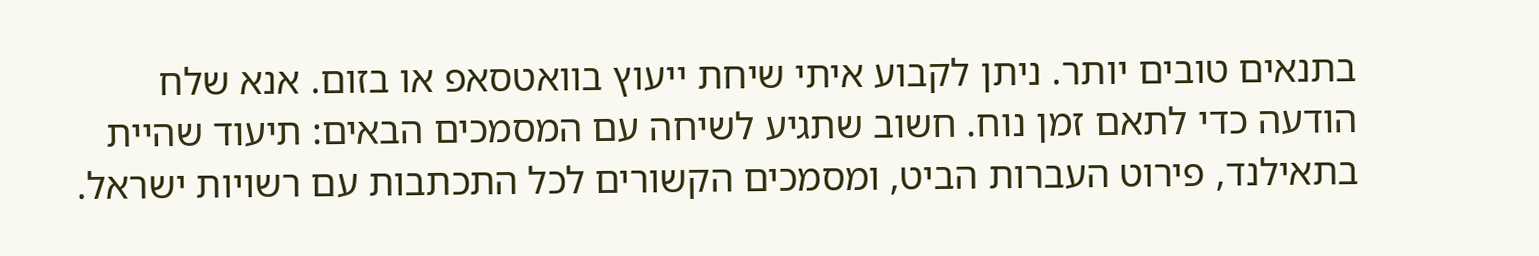בתנאים טובים יותר. ניתן לקבוע איתי שיחת ייעוץ בוואטסאפ או בזום. אנא שלח הודעה כדי לתאם זמן נוח. חשוב שתגיע לשיחה עם המסמכים הבאים: תיעוד שהיית בתאילנד, פירוט העברות הביט, ומסמכים הקשורים לכל התכתבות עם רשויות ישראל.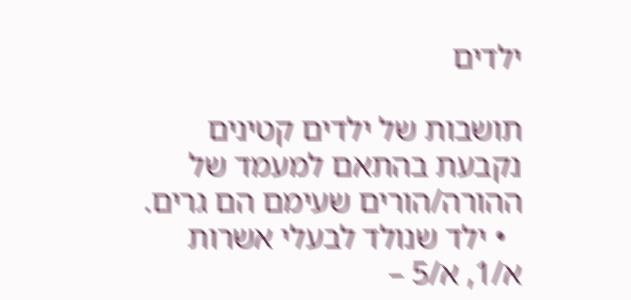ילדים

תושבות של ילדים קטינים נקבעת בהתאם למעמד של ההורה/הורים שעימם הם גרים.
  • ילד שנולד לבעלי אשרות א/1, א/5 –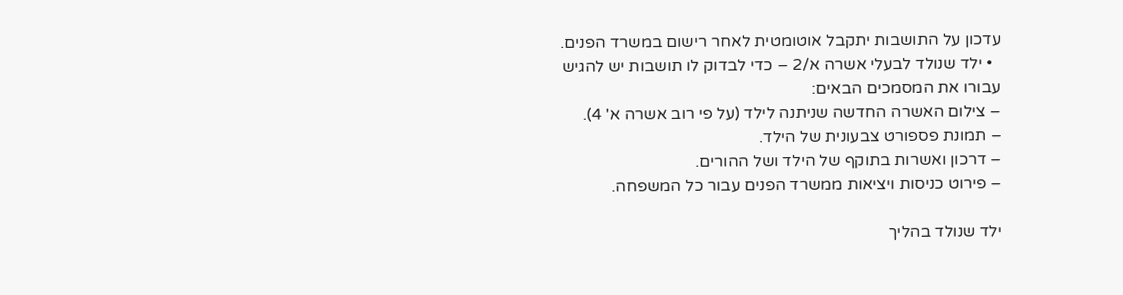עדכון על התושבות יתקבל אוטומטית לאחר רישום במשרד הפנים.
  • ילד שנולד לבעלי אשרה א/2 – כדי לבדוק לו תושבות יש להגיש עבורו את המסמכים הבאים:
– צילום האשרה החדשה שניתנה לילד (על פי רוב אשרה א' 4).
– תמונת פספורט צבעונית של הילד.
– דרכון ואשרות בתוקף של הילד ושל ההורים.
– פירוט כניסות ויציאות ממשרד הפנים עבור כל המשפחה.

ילד שנולד בהליך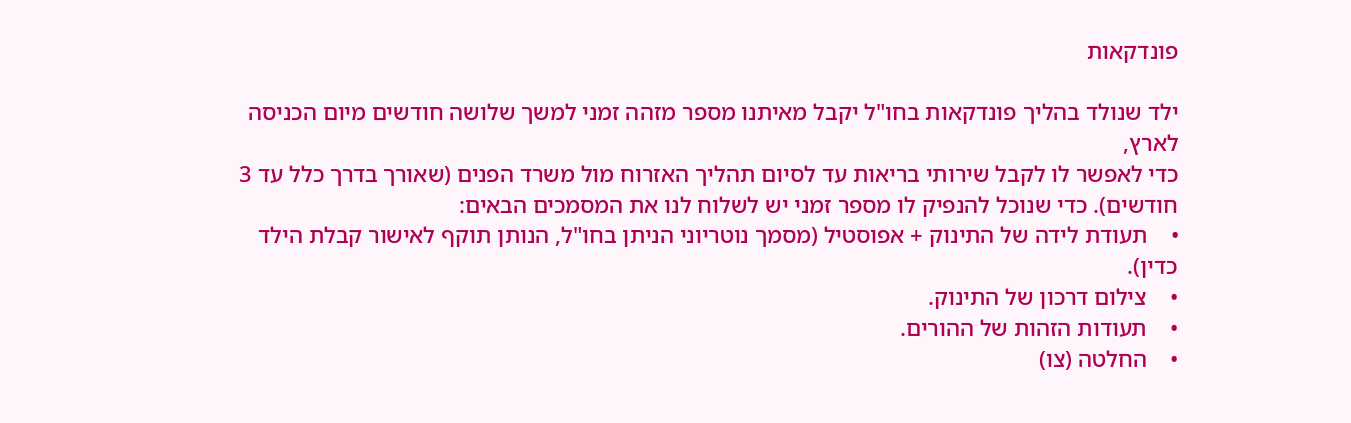פונדקאות

ילד שנולד בהליך פונדקאות בחו"ל יקבל מאיתנו מספר מזהה זמני למשך שלושה חודשים מיום הכניסה לארץ,
כדי לאפשר לו לקבל שירותי בריאות עד לסיום תהליך האזרוח מול משרד הפנים (שאורך בדרך כלל עד 3 חודשים). כדי שנוכל להנפיק לו מספר זמני יש לשלוח לנו את המסמכים הבאים:
•    תעודת לידה של התינוק + אפוסטיל (מסמך נוטריוני הניתן בחו"ל, הנותן תוקף לאישור קבלת הילד כדין).
•    צילום דרכון של התינוק.
•    תעודות הזהות של ההורים.
•    החלטה (צו)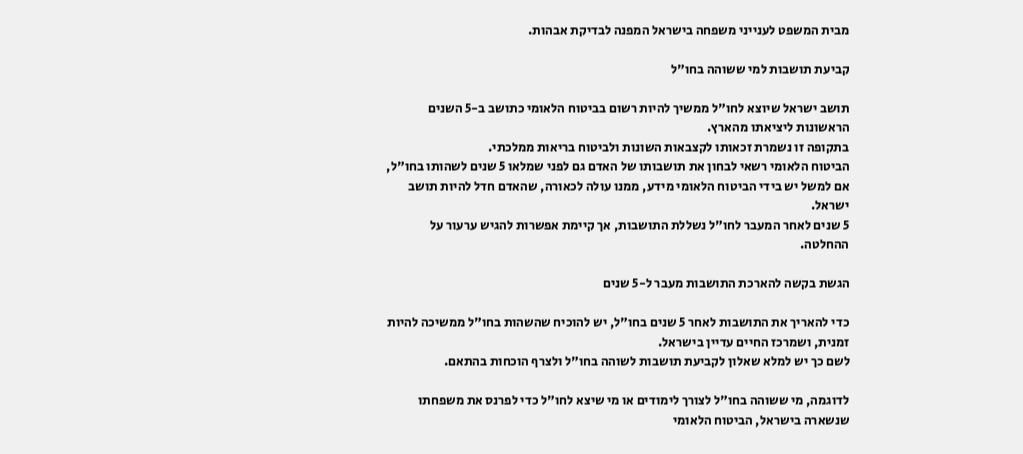מבית המשפט לענייני משפחה בישראל המפנה לבדיקת אבהות.

קביעת תושבות למי ששוהה בחו"ל

תושב ישראל שיוצא לחו"ל ממשיך להיות רשום בביטוח הלאומי כתושב ב-5 השנים הראשונות ליציאתו מהארץ.
בתקופה זו נשמרת זכאותו לקצבאות השונות ולביטוח בריאות ממלכתי.
הביטוח הלאומי רשאי לבחון את תושבותו של האדם גם לפני שמלאו 5 שנים לשהותו בחו"ל, אם למשל יש בידי הביטוח הלאומי מידע, ממנו עולה לכאורה, שהאדם חדל להיות תושב ישראל.
5 שנים לאחר המעבר לחו"ל נשללת התושבות, אך קיימת אפשרות להגיש ערעור על ההחלטה.

הגשת בקשה להארכת התושבות מעבר ל-5 שנים

כדי להאריך את התושבות לאחר 5 שנים בחו"ל, יש להוכיח שהשהות בחו"ל ממשיכה להיות זמנית, ושמרכז החיים עדיין בישראל.
לשם כך יש למלא שאלון לקביעת תושבות לשוהה בחו"ל ולצרף הוכחות בהתאם.

לדוגמה, מי ששוהה בחו"ל לצורך לימודים או מי שיצא לחו"ל כדי לפרנס את משפחתו שנשארה בישראל, הביטוח הלאומי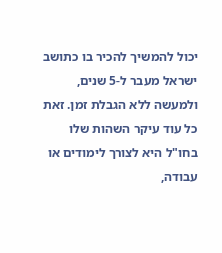יכול להמשיך להכיר בו כתושב ישראל מעבר ל-5 שנים, ולמעשה ללא הגבלת זמן. זאת כל עוד עיקר השהות שלו בחו"ל היא לצורך לימודים או עבודה,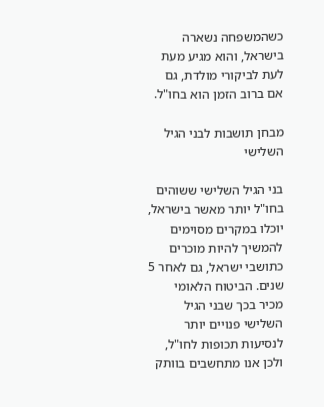כשהמשפחה נשארה בישראל, והוא מגיע מעת לעת לביקורי מולדת, גם אם ברוב הזמן הוא בחו"ל.

מבחן תושבות לבני הגיל השלישי

בני הגיל השלישי ששוהים בחו"ל יותר מאשר בישראל, יוכלו במקרים מסוימים להמשיך להיות מוכרים כתושבי ישראל, גם לאחר 5 שנים. הביטוח הלאומי מכיר בכך שבני הגיל השלישי פנויים יותר לנסיעות תכופות לחו"ל, ולכן אנו מתחשבים בוותק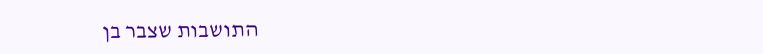התושבות שצבר בן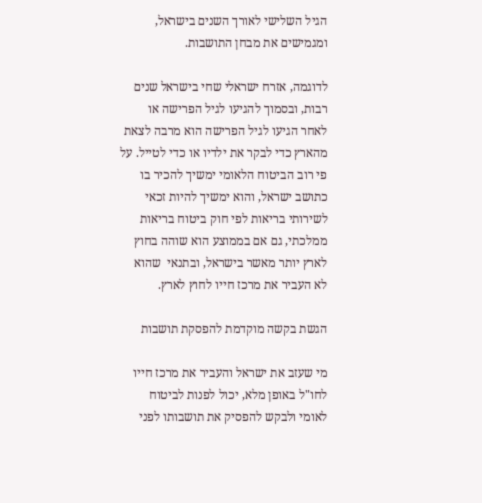הגיל השלישי לאורך השנים בישראל, ומגמישים את מבחן התושבות.

לדוגמה, אזרח ישראלי שחי בישראל שנים רבות, ובסמוך להגיעו לגיל הפרישה או לאחר הגיעו לגיל הפרישה הוא מרבה לצאת מהארץ כדי לבקר את ילדיו או כדי לטייל. על פי רוב הביטוח הלאומי ימשיך להכיר בו כתושב ישראל, והוא ימשיך להיות זכאי לשירותי בריאות לפי חוק ביטוח בריאות ממלכתי, גם אם בממוצע הוא שוהה בחוץ לארץ יותר מאשר בישראל, ובתנאי  שהוא לא העביר את מרכז חייו לחוץ לארץ.

הגשת בקשה מוקדמת להפסקת תושבות

מי שעזב את ישראל והעביר את מרכז חייו לחו"ל באופן מלא, יכול לפנות לביטוח לאומי ולבקש להפסיק את תושבותו לפני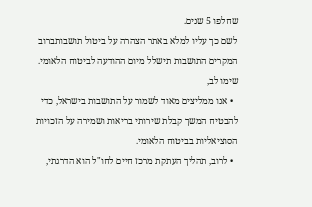שחלפו 5 שנים.
לשם כך עליו למלא באתר הצהרה על ביטול תושבותברוב המקרים התושבות תישלל מיום ההודעה לביטוח הלאומי.
שימו לב,
  • אנו ממליצים מאוד לשמור על התושבות בישראל, כדי להבטיח המשך קבלת שירותי בריאות ושמירה על הזכויות הסוציאליות בביטוח הלאומי.
  • לרוב, תהליך העתקת מרכז חיים לחו"ל הוא הדרגתי,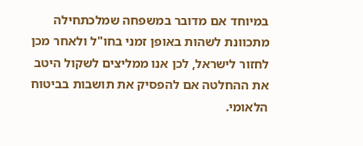במיוחד אם מדובר במשפחה שמלכתחילה מתכוונת לשהות באופן זמני בחו"ל ולאחר מכן לחזור לישראל, לכן אנו ממליצים לשקול היטב את ההחלטה אם להפסיק את תושבות בביטוח הלאומי.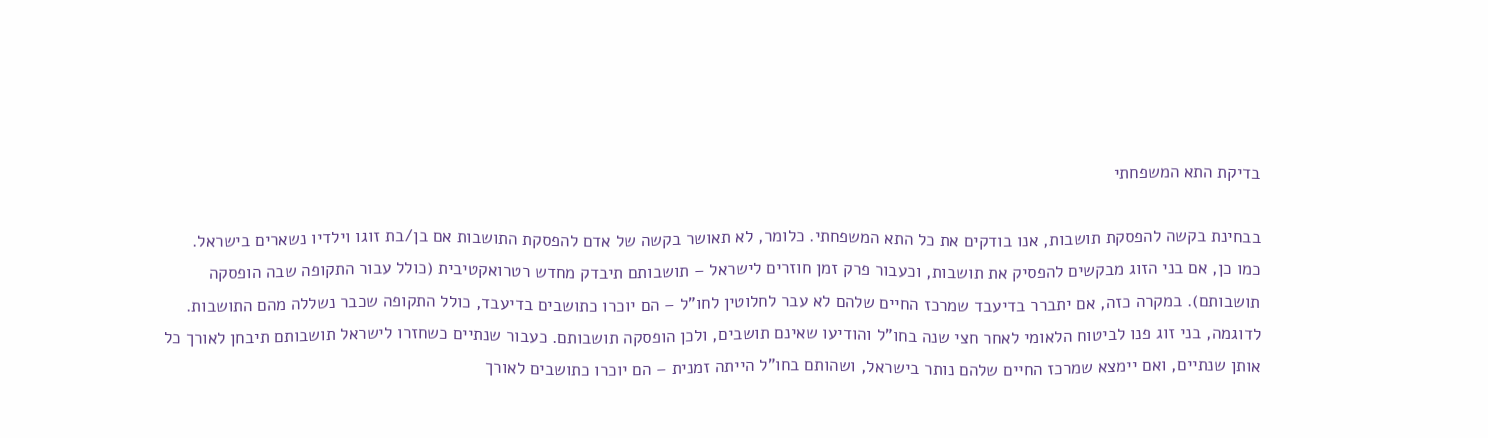בדיקת התא המשפחתי

בבחינת בקשה להפסקת תושבות, אנו בודקים את כל התא המשפחתי. כלומר, לא תאושר בקשה של אדם להפסקת התושבות אם בן/בת זוגו וילדיו נשארים בישראל.
כמו כן, אם בני הזוג מבקשים להפסיק את תושבות, וכעבור פרק זמן חוזרים לישראל – תושבותם תיבדק מחדש רטרואקטיבית (כולל עבור התקופה שבה הופסקה תושבותם). במקרה כזה, אם יתברר בדיעבד שמרכז החיים שלהם לא עבר לחלוטין לחו"ל – הם יוכרו כתושבים בדיעבד, כולל התקופה שכבר נשללה מהם התושבות.
לדוגמה, בני זוג פנו לביטוח הלאומי לאחר חצי שנה בחו"ל והודיעו שאינם תושבים, ולכן הופסקה תושבותם. כעבור שנתיים כשחזרו לישראל תושבותם תיבחן לאורך כל אותן שנתיים, ואם יימצא שמרכז החיים שלהם נותר בישראל, ושהותם בחו"ל הייתה זמנית – הם יוכרו כתושבים לאורך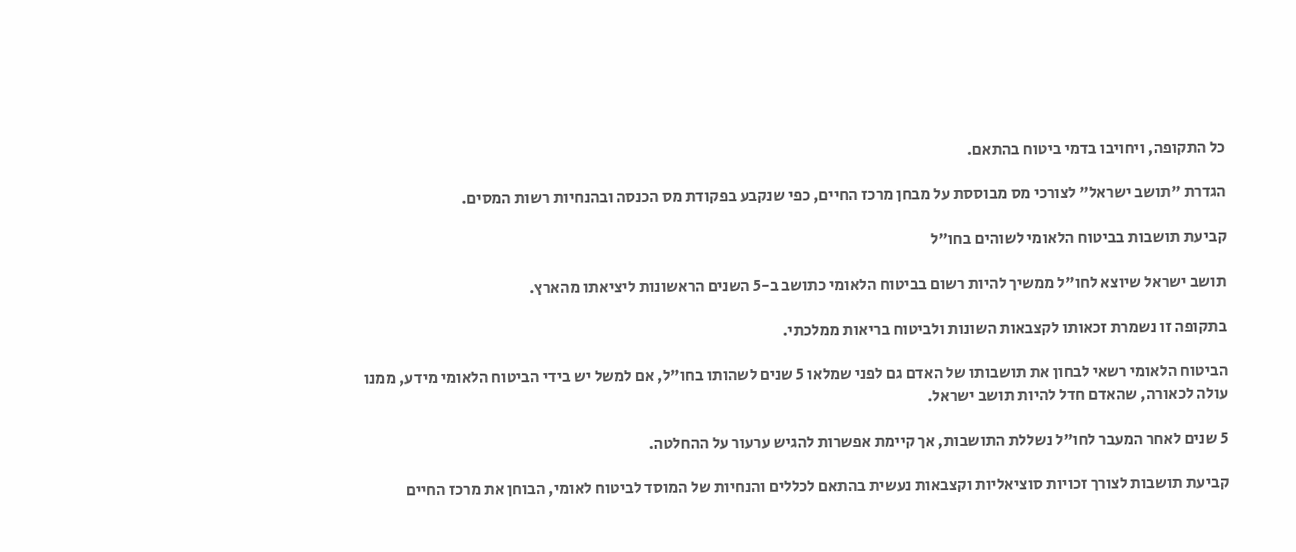כל התקופה, ויחויבו בדמי ביטוח בהתאם.

הגדרת "תושב ישראל" לצורכי מס מבוססת על מבחן מרכז החיים, כפי שנקבע בפקודת מס הכנסה ובהנחיות רשות המסים.

קביעת תושבות בביטוח הלאומי לשוהים בחו״ל

תושב ישראל שיוצא לחו"ל ממשיך להיות רשום בביטוח הלאומי כתושב ב-5 השנים הראשונות ליציאתו מהארץ.

בתקופה זו נשמרת זכאותו לקצבאות השונות ולביטוח בריאות ממלכתי.

הביטוח הלאומי רשאי לבחון את תושבותו של האדם גם לפני שמלאו 5 שנים לשהותו בחו"ל, אם למשל יש בידי הביטוח הלאומי מידע, ממנו עולה לכאורה, שהאדם חדל להיות תושב ישראל.

5 שנים לאחר המעבר לחו"ל נשללת התושבות, אך קיימת אפשרות להגיש ערעור על ההחלטה.

קביעת תושבות לצורך זכויות סוציאליות וקצבאות נעשית בהתאם לכללים והנחיות של המוסד לביטוח לאומי, הבוחן את מרכז החיים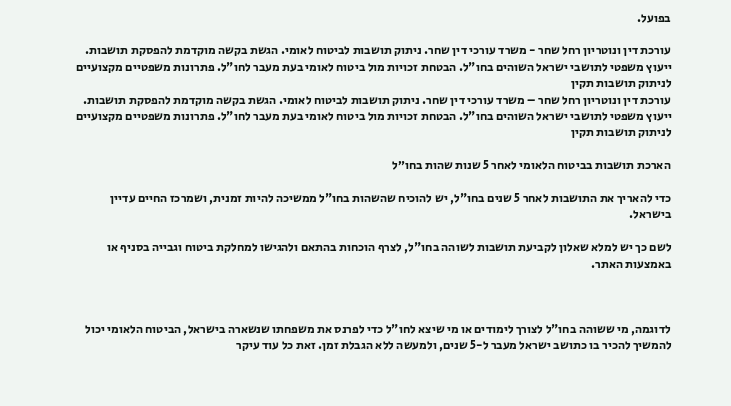בפועל.

עורכת דין ונוטריון רחל שחר - משרד עורכי דין שחר. ניתוק תושבות לביטוח לאומי. הגשת בקשה מוקדמת להפסקת תושבות. ייעוץ משפטי לתושבי ישראל השוהים בחו"ל. הבטחת זכויות מול ביטוח לאומי בעת מעבר לחו"ל. פתרונות משפטיים מקצועיים לניתוק תושבות תקין
עורכת דין ונוטריון רחל שחר – משרד עורכי דין שחר. ניתוק תושבות לביטוח לאומי. הגשת בקשה מוקדמת להפסקת תושבות. ייעוץ משפטי לתושבי ישראל השוהים בחו"ל. הבטחת זכויות מול ביטוח לאומי בעת מעבר לחו"ל. פתרונות משפטיים מקצועיים לניתוק תושבות תקין

הארכת תושבות בביטוח הלאומי לאחר 5 שנות שהות בחו״ל

כדי להאריך את התושבות לאחר 5 שנים בחו"ל, יש להוכיח שהשהות בחו"ל ממשיכה להיות זמנית, ושמרכז החיים עדיין בישראל.

לשם כך יש למלא שאלון לקביעת תושבות לשוהה בחו"ל, לצרף הוכחות בהתאם ולהגישו למחלקת ביטוח וגבייה בסניף או באמצעות האתר.



לדוגמה, מי ששוהה בחו"ל לצורך לימודים או מי שיצא לחו"ל כדי לפרנס את משפחתו שנשארה בישראל, הביטוח הלאומי יכול להמשיך להכיר בו כתושב ישראל מעבר ל-5 שנים, ולמעשה ללא הגבלת זמן. זאת כל עוד עיקר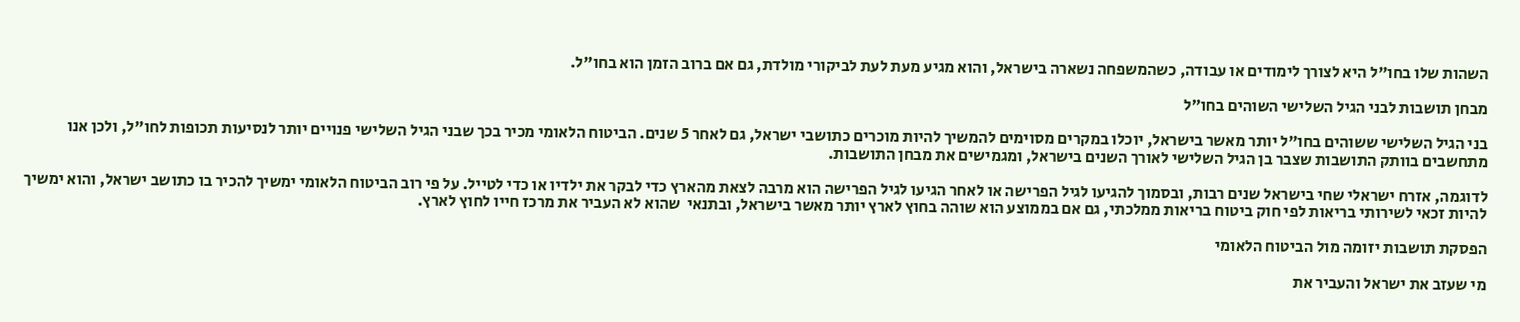השהות שלו בחו"ל היא לצורך לימודים או עבודה, כשהמשפחה נשארה בישראל, והוא מגיע מעת לעת לביקורי מולדת, גם אם ברוב הזמן הוא בחו"ל.

מבחן תושבות לבני הגיל השלישי השוהים בחו״ל

בני הגיל השלישי ששוהים בחו"ל יותר מאשר בישראל, יוכלו במקרים מסוימים להמשיך להיות מוכרים כתושבי ישראל, גם לאחר 5 שנים. הביטוח הלאומי מכיר בכך שבני הגיל השלישי פנויים יותר לנסיעות תכופות לחו"ל, ולכן אנו מתחשבים בוותק התושבות שצבר בן הגיל השלישי לאורך השנים בישראל, ומגמישים את מבחן התושבות.

לדוגמה, אזרח ישראלי שחי בישראל שנים רבות, ובסמוך להגיעו לגיל הפרישה או לאחר הגיעו לגיל הפרישה הוא מרבה לצאת מהארץ כדי לבקר את ילדיו או כדי לטייל. על פי רוב הביטוח הלאומי ימשיך להכיר בו כתושב ישראל, והוא ימשיך להיות זכאי לשירותי בריאות לפי חוק ביטוח בריאות ממלכתי, גם אם בממוצע הוא שוהה בחוץ לארץ יותר מאשר בישראל, ובתנאי  שהוא לא העביר את מרכז חייו לחוץ לארץ.

הפסקת תושבות יזומה מול הביטוח הלאומי

מי שעזב את ישראל והעביר את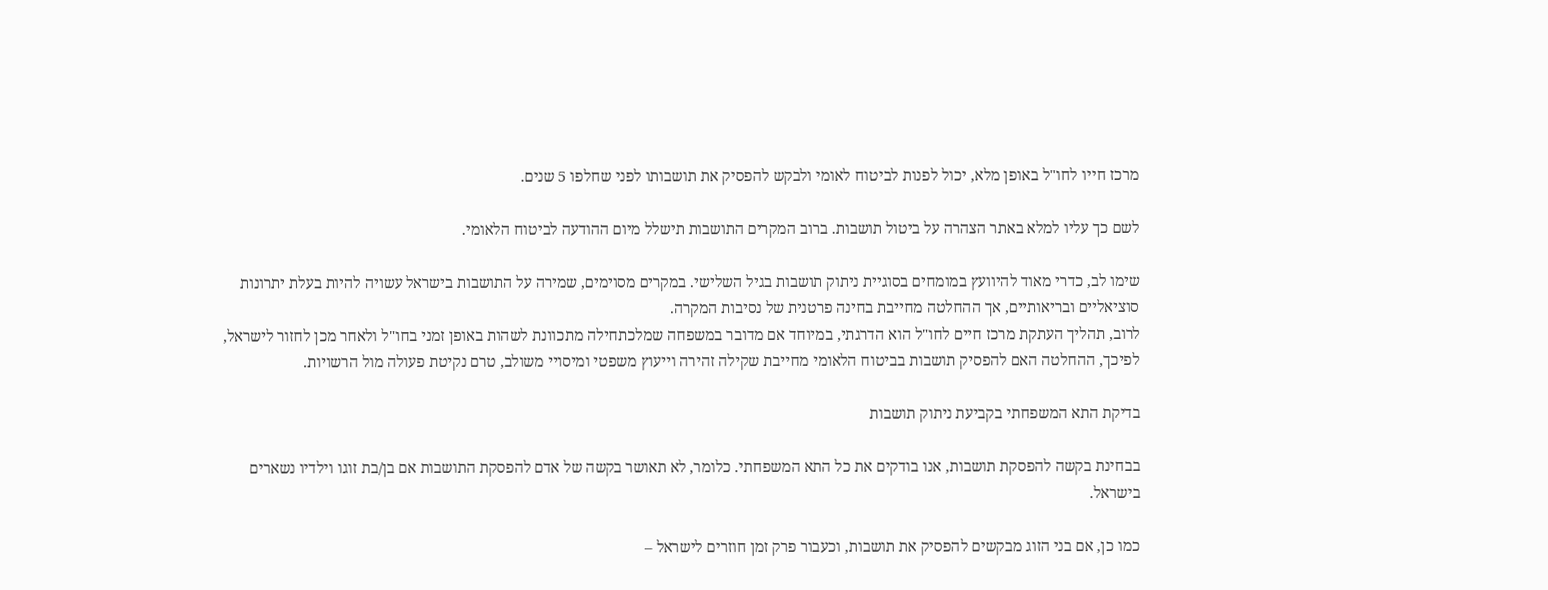מרכז חייו לחו"ל באופן מלא, יכול לפנות לביטוח לאומי ולבקש להפסיק את תושבותו לפני שחלפו 5 שנים.

לשם כך עליו למלא באתר הצהרה על ביטול תושבות. ברוב המקרים התושבות תישלל מיום ההודעה לביטוח הלאומי.

שימו לב, כדרי מאוד להיוועץ במומחים בסוגיית ניתוק תושבות בגיל השלישי. במקרים מסוימים, שמירה על התושבות בישראל עשויה להיות בעלת יתרונות סוציאליים ובריאותיים, אך ההחלטה מחייבת בחינה פרטנית של נסיבות המקרה.
לרוב, תהליך העתקת מרכז חיים לחו"ל הוא הדרגתי, במיוחד אם מדובר במשפחה שמלכתחילה מתכוונת לשהות באופן זמני בחו"ל ולאחר מכן לחזור לישראל, לפיכך, ההחלטה האם להפסיק תושבות בביטוח הלאומי מחייבת שקילה זהירה וייעוץ משפטי ומיסויי משולב, טרם נקיטת פעולה מול הרשויות.

בדיקת התא המשפחתי בקביעת ניתוק תושבות

בבחינת בקשה להפסקת תושבות, אנו בודקים את כל התא המשפחתי. כלומר, לא תאושר בקשה של אדם להפסקת התושבות אם בן/בת זוגו וילדיו נשארים בישראל.

כמו כן, אם בני הזוג מבקשים להפסיק את תושבות, וכעבור פרק זמן חוזרים לישראל –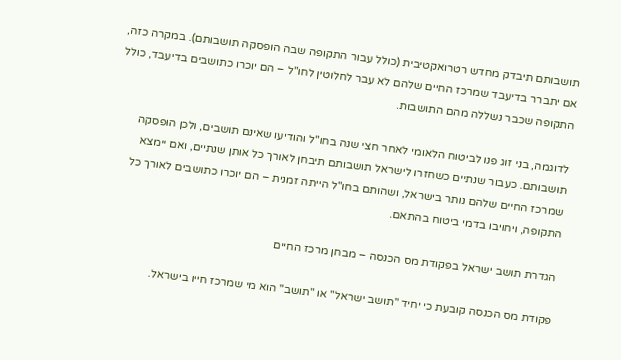תושבותם תיבדק מחדש רטרואקטיבית (כולל עבור התקופה שבה הופסקה תושבותם). במקרה כזה, אם יתברר בדיעבד שמרכז החיים שלהם לא עבר לחלוטין לחו"ל – הם יוכרו כתושבים בדיעבד, כולל התקופה שכבר נשללה מהם התושבות.

לדוגמה, בני זוג פנו לביטוח הלאומי לאחר חצי שנה בחו"ל והודיעו שאינם תושבים, ולכן הופסקה תושבותם. כעבור שנתיים כשחזרו לישראל תושבותם תיבחן לאורך כל אותן שנתיים, ואם יימצא שמרכז החיים שלהם נותר בישראל, ושהותם בחו"ל הייתה זמנית – הם יוכרו כתושבים לאורך כל התקופה, ויחויבו בדמי ביטוח בהתאם.

הגדרת תושב ישראל בפקודת מס הכנסה – מבחן מרכז החיים

פקודת מס הכנסה קובעת כי יחיד "תושב ישראל" או "תושב" הוא מי שמרכז חייו בישראל.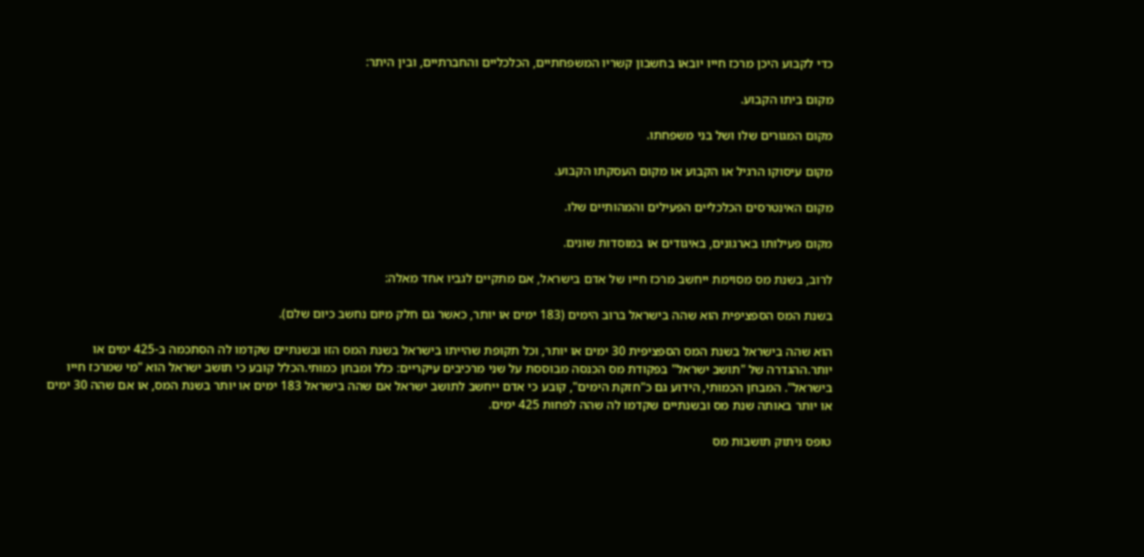כדי לקבוע היכן מרכז חייו יובאו בחשבון קשריו המשפחתיים, הכלכליים והחברתיים, ובין היתר:

מקום ביתו הקבוע.

מקום המגורים שלו ושל בני משפחתו.

מקום עיסוקו הרגיל או הקבוע או מקום העסקתו הקבוע.

מקום האינטרסים הכלכליים הפעילים והמהותיים שלו.

מקום פעילותו בארגונים, באיגודים או במוסדות שונים.

לרוב, בשנת מס מסוימת ייחשב מרכז חייו של אדם בישראל, אם מתקיים לגביו אחד מאלה:

בשנת המס הספציפית הוא שהה בישראל ברוב הימים (183 ימים או יותר, כאשר גם חלק מיום נחשב כיום שלם).

הוא שהה בישראל בשנת המס הספציפית 30 ימים או יותר, וכל תקופת שהייתו בישראל בשנת המס הזו ובשנתיים שקדמו לה הסתכמה ב-425 ימים או יותר.ההגדרה של "תושב ישראל" בפקודת מס הכנסה מבוססת על שני מרכיבים עיקריים: כלל ומבחן כמותי.הכלל קובע כי תושב ישראל הוא "מי שמרכז חייו בישראל". המבחן הכמותי, הידוע גם כ"חזקת הימים", קובע כי אדם ייחשב לתושב ישראל אם שהה בישראל 183 ימים או יותר בשנת המס, או אם שהה 30 ימים או יותר באותה שנת מס ובשנתיים שקדמו לה שהה לפחות 425 ימים.

טופס ניתוק תושבות מס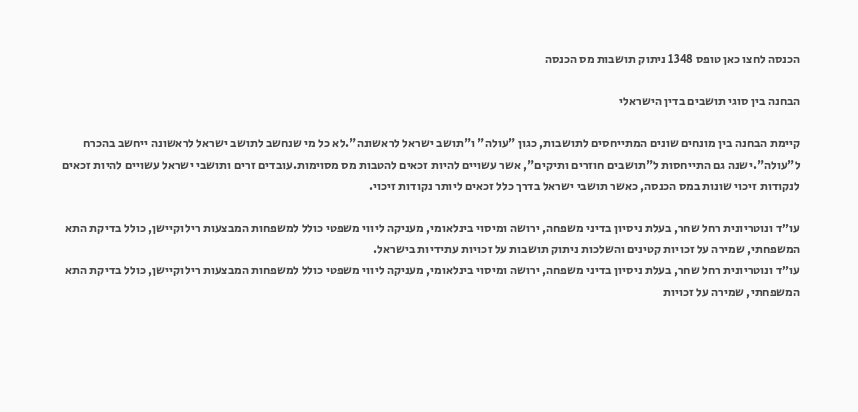הכנסה לחצו כאן טופס 1348 ניתוק תושבות מס הכנסה

הבחנה בין סוגי תושבים בדין הישראלי

קיימת הבחנה בין מונחים שונים המתייחסים לתושבות, כגון "עולה" ו"תושב ישראל לראשונה".לא כל מי שנחשב לתושב ישראל לראשונה ייחשב בהכרח ל"עולה".ישנה גם התייחסות ל"תושבים חוזרים ותיקים", אשר עשויים להיות זכאים להטבות מס מסוימות.עובדים זרים ותושבי ישראל עשויים להיות זכאים לנקודות זיכוי שונות במס הכנסה, כאשר תושבי ישראל בדרך כלל זכאים ליותר נקודות זיכוי.

עו״ד ונוטריונית רחל שחר, בעלת ניסיון בדיני משפחה, ירושה ומיסוי בינלאומי, מעניקה ליווי משפטי כולל למשפחות המבצעות רילוקיישן, כולל בדיקת התא המשפחתי, שמירה על זכויות קטינים והשלכות ניתוק תושבות על זכויות עתידיות בישראל.
עו״ד ונוטריונית רחל שחר, בעלת ניסיון בדיני משפחה, ירושה ומיסוי בינלאומי, מעניקה ליווי משפטי כולל למשפחות המבצעות רילוקיישן, כולל בדיקת התא המשפחתי, שמירה על זכויות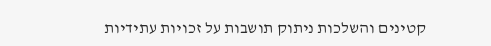קטינים והשלכות ניתוק תושבות על זכויות עתידיות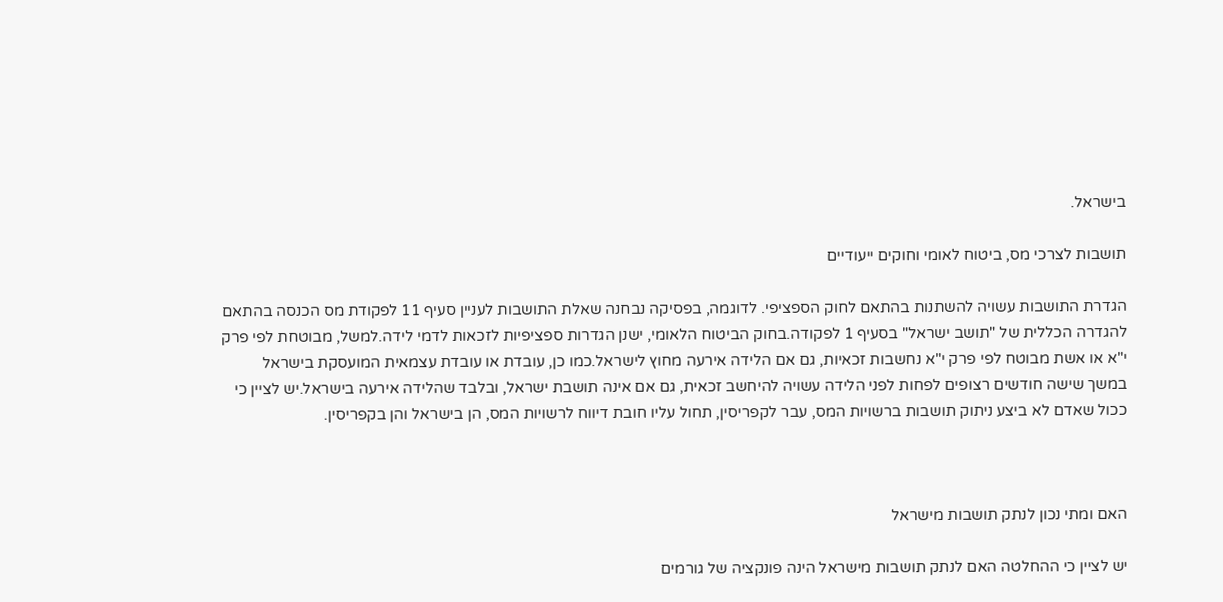בישראל.

תושבות לצרכי מס, ביטוח לאומי וחוקים ייעודיים

הגדרת התושבות עשויה להשתנות בהתאם לחוק הספציפי. לדוגמה, בפסיקה נבחנה שאלת התושבות לעניין סעיף 11 לפקודת מס הכנסה בהתאם להגדרה הכללית של "תושב ישראל" בסעיף 1 לפקודה.בחוק הביטוח הלאומי, ישנן הגדרות ספציפיות לזכאות לדמי לידה.למשל, מבוטחת לפי פרק י"א או אשת מבוטח לפי פרק י"א נחשבות זכאיות, גם אם הלידה אירעה מחוץ לישראל.כמו כן, עובדת או עובדת עצמאית המועסקת בישראל במשך שישה חודשים רצופים לפחות לפני הלידה עשויה להיחשב זכאית, גם אם אינה תושבת ישראל, ובלבד שהלידה אירעה בישראל.יש לציין כי ככול שאדם לא ביצע ניתוק תושבות ברשויות המס, עבר לקפריסין, תחול עליו חובת דיווח לרשויות המס, הן בישראל והן בקפריסין.



האם ומתי נכון לנתק תושבות מישראל

יש לציין כי ההחלטה האם לנתק תושבות מישראל הינה פונקציה של גורמים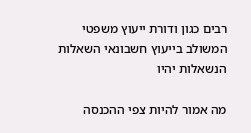רבים כגון ודורת ייעוץ משפטי המשולב בייעוץ חשבונאי השאלות הנשאלות יהיו

מה אמור להיות צפי ההכנסה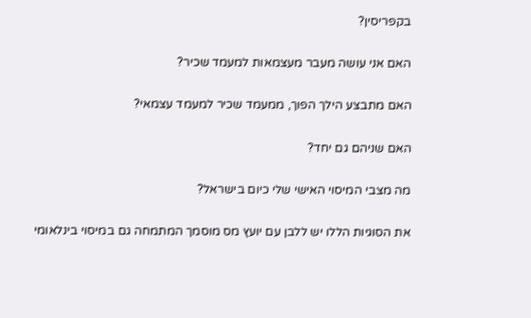בקפריסין?

האם אני עושה מעבר מעצמאות למעמד שכיר?

האם מתבצע הילך הפוך, ממעמד שכיר למעמד עצמאי?

האם שניהם גם יחד?

מה מצבי המיסוי האישי שלי כיום בישראל?

את הסוגיות הללו יש ללבן עם יועץ מס מוסמך המתמחה גם במיסוי בינלאומי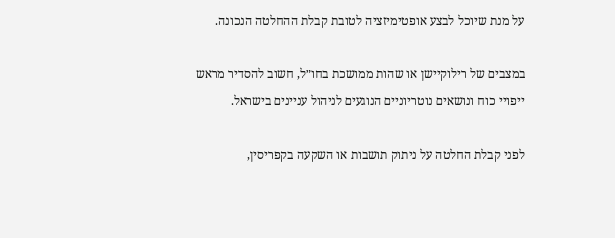על מנת שיוכל לבצע אופטימיזציה לטובת קבלת ההחלטה הנכונה.

במצבים של רילוקיישן או שהות ממושכת בחו״ל, חשוב להסדיר מראש ייפויי כוח ונושאים נוטריוניים הנוגעים לניהול עניינים בישראל.

לפני קבלת החלטה על ניתוק תושבות או השקעה בקפריסין,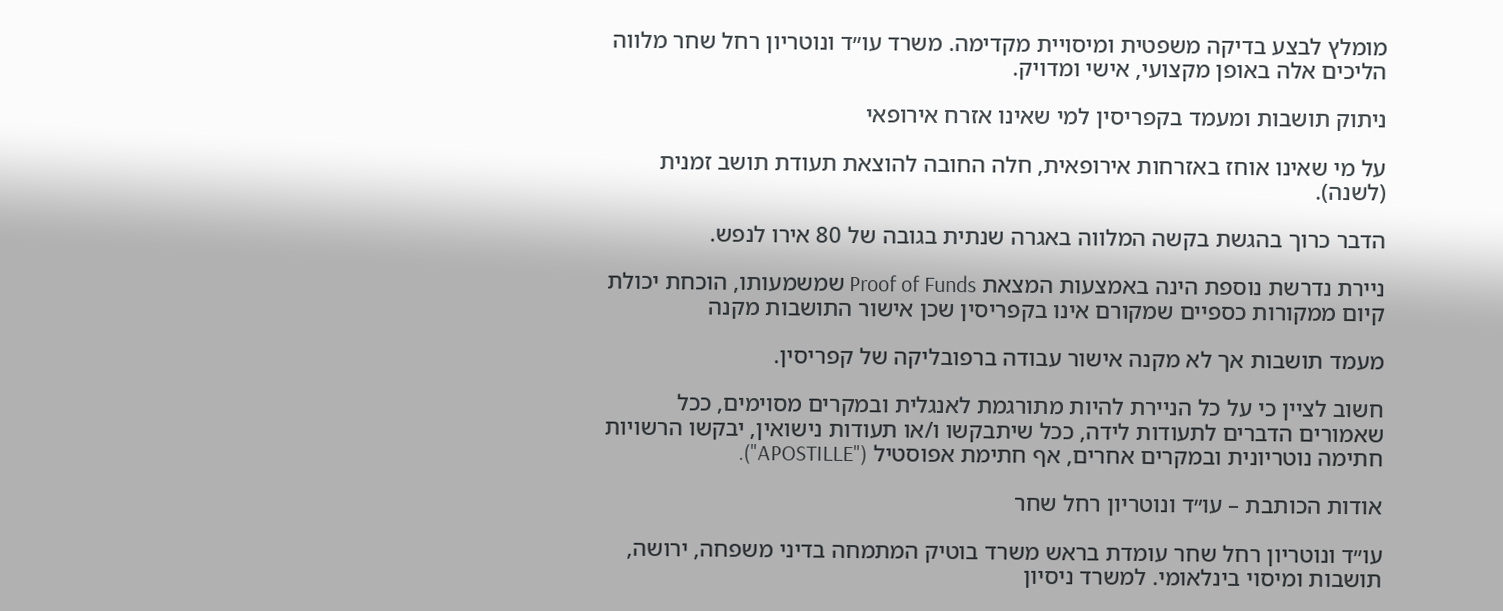מומלץ לבצע בדיקה משפטית ומיסויית מקדימה. משרד עו״ד ונוטריון רחל שחר מלווה הליכים אלה באופן מקצועי, אישי ומדויק.

ניתוק תושבות ומעמד בקפריסין למי שאינו אזרח אירופאי

על מי שאינו אוחז באזרחות אירופאית, חלה החובה להוצאת תעודת תושב זמנית (לשנה).

הדבר כרוך בהגשת בקשה המלווה באגרה שנתית בגובה של 80 אירו לנפש.

ניירת נדרשת נוספת הינה באמצעות המצאת Proof of Funds שמשמעותו, הוכחת יכולת קיום ממקורות כספיים שמקורם אינו בקפריסין שכן אישור התושבות מקנה

מעמד תושבות אך לא מקנה אישור עבודה ברפובליקה של קפריסין.

חשוב לציין כי על כל הניירת להיות מתורגמת לאנגלית ובמקרים מסוימים, ככל שאמורים הדברים לתעודות לידה, ככל שיתבקשו ו/או תעודות נישואין, יבקשו הרשויות חתימה נוטריונית ובמקרים אחרים, אף חתימת אפוסטיל ("APOSTILLE").

אודות הכותבת – עו״ד ונוטריון רחל שחר

עו״ד ונוטריון רחל שחר עומדת בראש משרד בוטיק המתמחה בדיני משפחה, ירושה, תושבות ומיסוי בינלאומי. למשרד ניסיון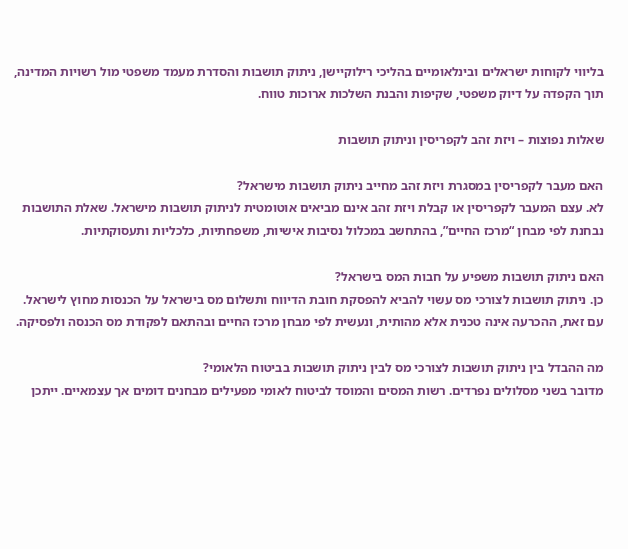בליווי לקוחות ישראלים ובינלאומיים בהליכי רילוקיישן, ניתוק תושבות והסדרת מעמד משפטי מול רשויות המדינה, תוך הקפדה על דיוק משפטי, שקיפות והבנת השלכות ארוכות טווח.

שאלות נפוצות – ויזת זהב לקפריסין וניתוק תושבות

האם מעבר לקפריסין במסגרת ויזת זהב מחייב ניתוק תושבות מישראל?
לא. עצם המעבר לקפריסין או קבלת ויזת זהב אינם מביאים אוטומטית לניתוק תושבות מישראל. שאלת התושבות נבחנת לפי מבחן “מרכז החיים”, בהתחשב במכלול נסיבות אישיות, משפחתיות, כלכליות ותעסוקתיות.

האם ניתוק תושבות משפיע על חבות המס בישראל?
כן. ניתוק תושבות לצורכי מס עשוי להביא להפסקת חובת הדיווח ותשלום מס בישראל על הכנסות מחוץ לישראל. עם זאת, ההכרעה אינה טכנית אלא מהותית, ונעשית לפי מבחן מרכז החיים ובהתאם לפקודת מס הכנסה ולפסיקה.

מה ההבדל בין ניתוק תושבות לצורכי מס לבין ניתוק תושבות בביטוח הלאומי?
מדובר בשני מסלולים נפרדים. רשות המסים והמוסד לביטוח לאומי מפעילים מבחנים דומים אך עצמאיים. ייתכן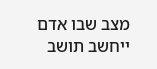מצב שבו אדם ייחשב תושב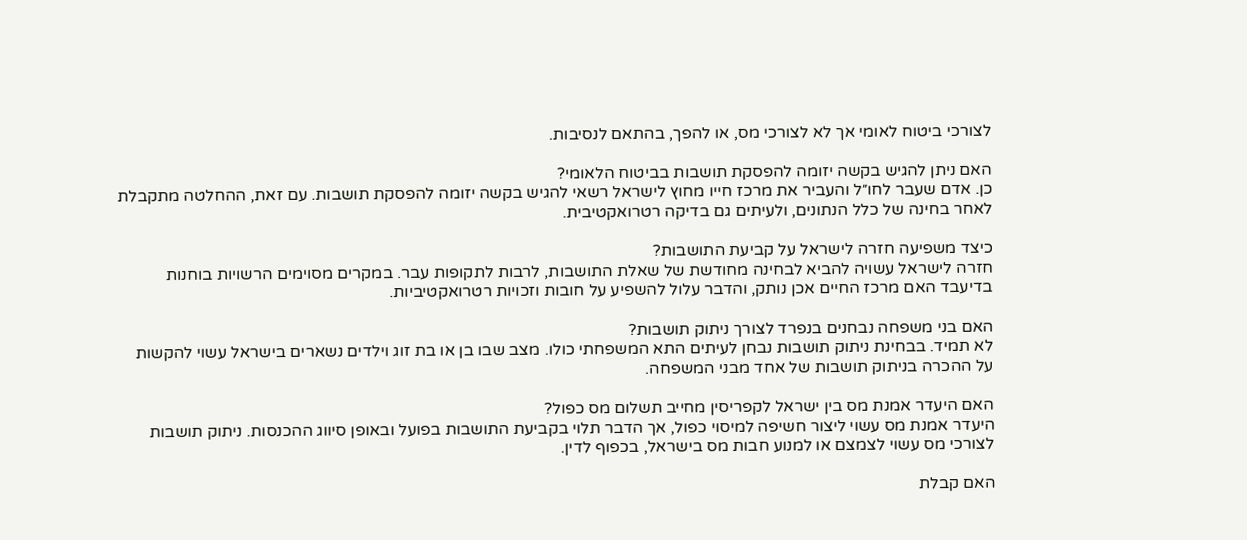לצורכי ביטוח לאומי אך לא לצורכי מס, או להפך, בהתאם לנסיבות.

האם ניתן להגיש בקשה יזומה להפסקת תושבות בביטוח הלאומי?
כן. אדם שעבר לחו״ל והעביר את מרכז חייו מחוץ לישראל רשאי להגיש בקשה יזומה להפסקת תושבות. עם זאת, ההחלטה מתקבלת לאחר בחינה של כלל הנתונים, ולעיתים גם בדיקה רטרואקטיבית.

כיצד משפיעה חזרה לישראל על קביעת התושבות?
חזרה לישראל עשויה להביא לבחינה מחודשת של שאלת התושבות, לרבות לתקופות עבר. במקרים מסוימים הרשויות בוחנות בדיעבד האם מרכז החיים אכן נותק, והדבר עלול להשפיע על חובות וזכויות רטרואקטיביות.

האם בני משפחה נבחנים בנפרד לצורך ניתוק תושבות?
לא תמיד. בבחינת ניתוק תושבות נבחן לעיתים התא המשפחתי כולו. מצב שבו בן או בת זוג וילדים נשארים בישראל עשוי להקשות על ההכרה בניתוק תושבות של אחד מבני המשפחה.

האם היעדר אמנת מס בין ישראל לקפריסין מחייב תשלום מס כפול?
היעדר אמנת מס עשוי ליצור חשיפה למיסוי כפול, אך הדבר תלוי בקביעת התושבות בפועל ובאופן סיווג ההכנסות. ניתוק תושבות לצורכי מס עשוי לצמצם או למנוע חבות מס בישראל, בכפוף לדין.

האם קבלת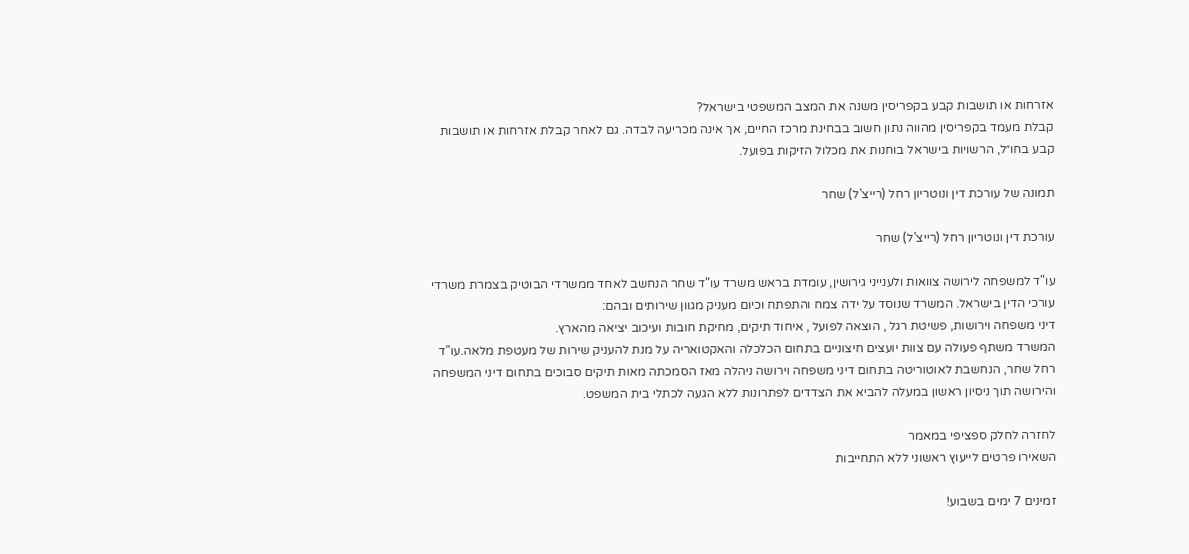אזרחות או תושבות קבע בקפריסין משנה את המצב המשפטי בישראל?
קבלת מעמד בקפריסין מהווה נתון חשוב בבחינת מרכז החיים, אך אינה מכריעה לבדה. גם לאחר קבלת אזרחות או תושבות קבע בחו״ל, הרשויות בישראל בוחנות את מכלול הזיקות בפועל.

תמונה של עורכת דין ונוטריון רחל (רייצ'ל) שחר

עורכת דין ונוטריון רחל (רייצ'ל) שחר

עו"ד למשפחה לירושה צוואות ולענייני גירושין, עומדת בראש משרד עו"ד שחר הנחשב לאחד ממשרדי הבוטיק בצמרת משרדי עורכי הדין בישראל. המשרד שנוסד על ידה צמח והתפתח וכיום מעניק מגוון שירותים ובהם:
דיני משפחה וירושות, פשיטת רגל , הוצאה לפועל , איחוד תיקים, מחיקת חובות ועיכוב יציאה מהארץ.
המשרד משתף פעולה עם צוות יועצים חיצוניים בתחום הכלכלה והאקטואריה על מנת להעניק שירות של מעטפת מלאה.עו"ד רחל שחר, הנחשבת לאוטוריטה בתחום דיני משפחה וירושה ניהלה מאז הסמכתה מאות תיקים סבוכים בתחום דיני המשפחה והירושה תוך ניסיון ראשון במעלה להביא את הצדדים לפתרונות ללא הגעה לכתלי בית המשפט.

לחזרה לחלק ספציפי במאמר
השאירו פרטים לייעוץ ראשוני ללא התחייבות

זמינים 7 ימים בשבוע!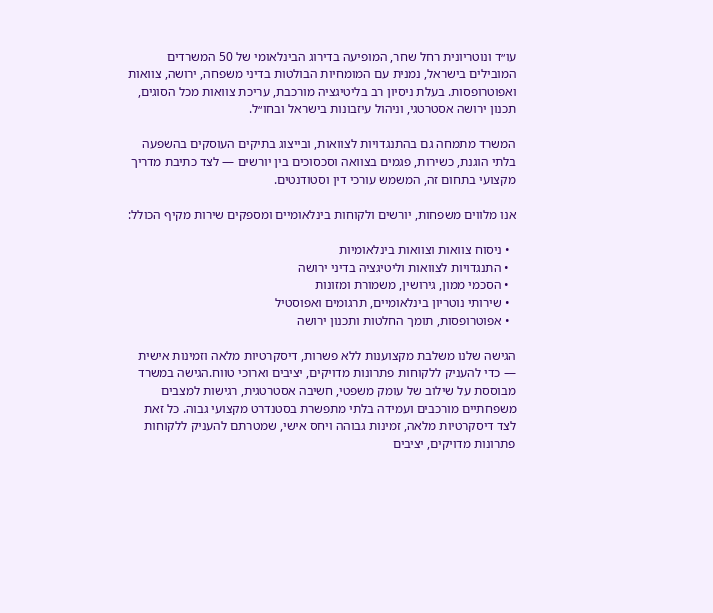עו״ד ונוטריונית רחל שחר, המופיעה בדירוג הבינלאומי של 50 המשרדים המובילים בישראל, נמנית עם המומחיות הבולטות בדיני משפחה, ירושה, צוואות ואפוטרופסות. בעלת ניסיון רב בליטיגציה מורכבת, עריכת צוואות מכל הסוגים, תכנון ירושה אסטרטגי, וניהול עיזבונות בישראל ובחו״ל.

המשרד מתמחה גם בהתנגדויות לצוואות, ובייצוג בתיקים העוסקים בהשפעה בלתי הוגנת, כשירות, פגמים בצוואה וסכסוכים בין יורשים — לצד כתיבת מדריך מקצועי בתחום זה, המשמש עורכי דין וסטודנטים.

אנו מלווים משפחות, יורשים ולקוחות בינלאומיים ומספקים שירות מקיף הכולל:

  • ניסוח צוואות וצוואות בינלאומיות
  • התנגדויות לצוואות וליטיגציה בדיני ירושה
  • הסכמי ממון, גירושין, משמורת ומזונות
  • שירותי נוטריון בינלאומיים, תרגומים ואפוסטיל
  • אפוטרופסות, תומך החלטות ותכנון ירושה

הגישה שלנו משלבת מקצוענות ללא פשרות, דיסקרטיות מלאה וזמינות אישית — כדי להעניק ללקוחות פתרונות מדויקים, יציבים וארוכי טווח.הגישה במשרד מבוססת על שילוב של עומק משפטי, חשיבה אסטרטגית, רגישות למצבים משפחתיים מורכבים ועמידה בלתי מתפשרת בסטנדרט מקצועי גבוה. כל זאת לצד דיסקרטיות מלאה, זמינות גבוהה ויחס אישי, שמטרתם להעניק ללקוחות פתרונות מדויקים, יציבים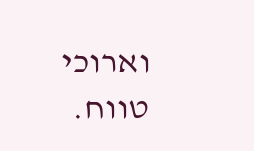וארוכי טווח.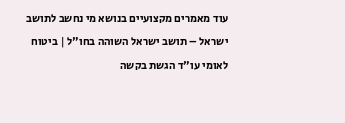עוד מאמרים מקצועיים בנושא מי נחשב לתושב ישראל – תושב ישראל השוהה בחו"ל | ביטוח לאומי עו"ד הגשת בקשה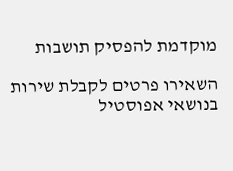מוקדמת להפסיק תושבות

השאירו פרטים לקבלת שירות בנושאי אפוסטיל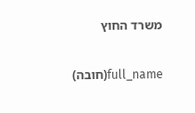משרד החוץ

full_name(חובה)